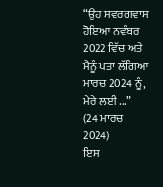“ਉਹ ਸਵਰਗਵਾਸ ਹੋਇਆ ਨਵੰਬਰ 2022 ਵਿੱਚ ਅਤੇ ਮੈਨੂੰ ਪਤਾ ਲੱਗਿਆ ਮਾਰਚ 2024 ਨੂੰ, ਮੇਰੇ ਲਈ ...”
(24 ਮਾਰਚ 2024)
ਇਸ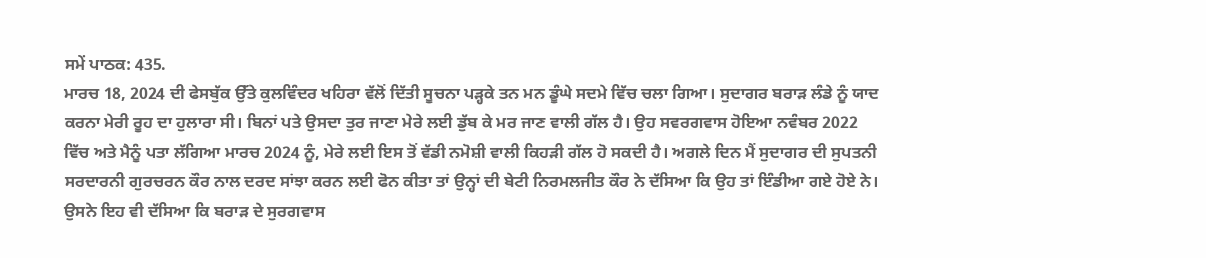ਸਮੇਂ ਪਾਠਕ: 435.
ਮਾਰਚ 18, 2024 ਦੀ ਫੇਸਬੁੱਕ ਉੱਤੇ ਕੁਲਵਿੰਦਰ ਖਹਿਰਾ ਵੱਲੋਂ ਦਿੱਤੀ ਸੂਚਨਾ ਪੜ੍ਹਕੇ ਤਨ ਮਨ ਡੂੰਘੇ ਸਦਮੇ ਵਿੱਚ ਚਲਾ ਗਿਆ। ਸੁਦਾਗਰ ਬਰਾੜ ਲੰਡੇ ਨੂੰ ਯਾਦ ਕਰਨਾ ਮੇਰੀ ਰੂਹ ਦਾ ਹੁਲਾਰਾ ਸੀ। ਬਿਨਾਂ ਪਤੇ ਉਸਦਾ ਤੁਰ ਜਾਣਾ ਮੇਰੇ ਲਈ ਡੁੱਬ ਕੇ ਮਰ ਜਾਣ ਵਾਲੀ ਗੱਲ ਹੈ। ਉਹ ਸਵਰਗਵਾਸ ਹੋਇਆ ਨਵੰਬਰ 2022 ਵਿੱਚ ਅਤੇ ਮੈਨੂੰ ਪਤਾ ਲੱਗਿਆ ਮਾਰਚ 2024 ਨੂੰ, ਮੇਰੇ ਲਈ ਇਸ ਤੋਂ ਵੱਡੀ ਨਮੋਸ਼ੀ ਵਾਲੀ ਕਿਹੜੀ ਗੱਲ ਹੋ ਸਕਦੀ ਹੈ। ਅਗਲੇ ਦਿਨ ਮੈਂ ਸੁਦਾਗਰ ਦੀ ਸੁਪਤਨੀ ਸਰਦਾਰਨੀ ਗੁਰਚਰਨ ਕੌਰ ਨਾਲ ਦਰਦ ਸਾਂਝਾ ਕਰਨ ਲਈ ਫੋਨ ਕੀਤਾ ਤਾਂ ਉਨ੍ਹਾਂ ਦੀ ਬੇਟੀ ਨਿਰਮਲਜੀਤ ਕੌਰ ਨੇ ਦੱਸਿਆ ਕਿ ਉਹ ਤਾਂ ਇੰਡੀਆ ਗਏ ਹੋਏ ਨੇ। ਉਸਨੇ ਇਹ ਵੀ ਦੱਸਿਆ ਕਿ ਬਰਾੜ ਦੇ ਸੁਰਗਵਾਸ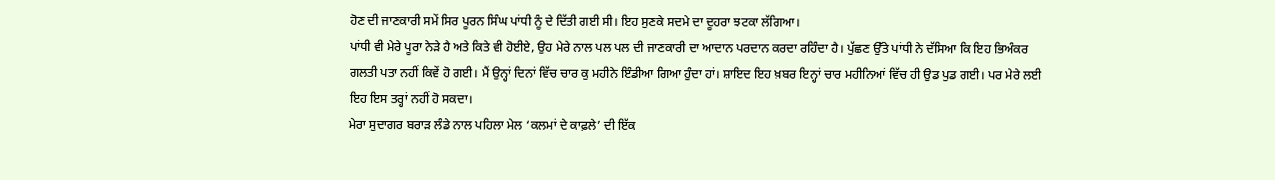ਹੋਣ ਦੀ ਜਾਣਕਾਰੀ ਸਮੇਂ ਸਿਰ ਪੂਰਨ ਸਿੰਘ ਪਾਂਧੀ ਨੂੰ ਦੇ ਦਿੱਤੀ ਗਈ ਸੀ। ਇਹ ਸੁਣਕੇ ਸਦਮੇ ਦਾ ਦੂਹਰਾ ਝਟਕਾ ਲੱਗਿਆ।
ਪਾਂਧੀ ਵੀ ਮੇਰੇ ਪੂਰਾ ਨੇੜੇ ਹੈ ਅਤੇ ਕਿਤੇ ਵੀ ਹੋਈਏ, ਉਹ ਮੇਰੇ ਨਾਲ ਪਲ ਪਲ ਦੀ ਜਾਣਕਾਰੀ ਦਾ ਆਦਾਨ ਪਰਦਾਨ ਕਰਦਾ ਰਹਿੰਦਾ ਹੈ। ਪੁੱਛਣ ਉੱਤੇ ਪਾਂਧੀ ਨੇ ਦੱਸਿਆ ਕਿ ਇਹ ਭਿਅੰਕਰ ਗਲਤੀ ਪਤਾ ਨਹੀਂ ਕਿਵੇਂ ਹੋ ਗਈ। ਮੈਂ ਉਨ੍ਹਾਂ ਦਿਨਾਂ ਵਿੱਚ ਚਾਰ ਕੁ ਮਹੀਨੇ ਇੰਡੀਆ ਗਿਆ ਹੁੰਦਾ ਹਾਂ। ਸ਼ਾਇਦ ਇਹ ਖ਼ਬਰ ਇਨ੍ਹਾਂ ਚਾਰ ਮਹੀਨਿਆਂ ਵਿੱਚ ਹੀ ਉਡ ਪੁਡ ਗਈ। ਪਰ ਮੇਰੇ ਲਈ ਇਹ ਇਸ ਤਰ੍ਹਾਂ ਨਹੀਂ ਹੋ ਸਕਦਾ।
ਮੇਰਾ ਸੁਦਾਗਰ ਬਰਾੜ ਲੰਡੇ ਨਾਲ ਪਹਿਲਾ ਮੇਲ ‘ਕਲਮਾਂ ਦੇ ਕਾਫ਼ਲੇ’ ਦੀ ਇੱਕ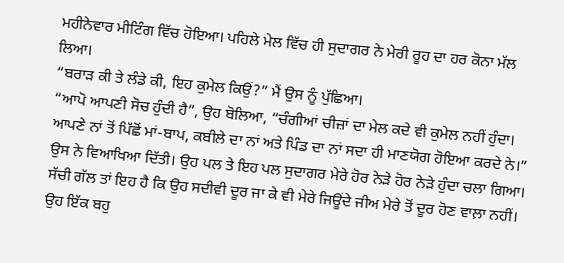ਮਹੀਨੇਵਾਰ ਮੀਟਿੰਗ ਵਿੱਚ ਹੋਇਆ। ਪਹਿਲੇ ਮੇਲ ਵਿੱਚ ਹੀ ਸੁਦਾਗਰ ਨੇ ਮੇਰੀ ਰੂਹ ਦਾ ਹਰ ਕੋਨਾ ਮੱਲ ਲਿਆ।
“ਬਰਾੜ ਕੀ ਤੇ ਲੰਡੇ ਕੀ, ਇਹ ਕੁਮੇਲ ਕਿਉਂ?” ਮੈਂ ਉਸ ਨੂੰ ਪੁੱਛਿਆ।
“ਆਪੋ ਆਪਣੀ ਸੋਚ ਹੁੰਦੀ ਹੈ”, ਉਹ ਬੋਲਿਆ, “ਚੰਗੀਆਂ ਚੀਜ਼ਾਂ ਦਾ ਮੇਲ ਕਦੇ ਵੀ ਕੁਮੇਲ ਨਹੀਂ ਹੁੰਦਾ। ਆਪਣੇ ਨਾਂ ਤੋਂ ਪਿੱਛੋਂ ਮਾਂ-ਬਾਪ, ਕਬੀਲੇ ਦਾ ਨਾਂ ਅਤੇ ਪਿੰਡ ਦਾ ਨਾਂ ਸਦਾ ਹੀ ਮਾਣਯੋਗ ਹੋਇਆ ਕਰਦੇ ਨੇ।” ਉਸ ਨੇ ਵਿਆਖਿਆ ਦਿੱਤੀ। ਉਹ ਪਲ ਤੇ ਇਹ ਪਲ ਸੁਦਾਗਰ ਮੇਰੇ ਹੋਰ ਨੇੜੇ ਹੋਰ ਨੇੜੇ ਹੁੰਦਾ ਚਲਾ ਗਿਆ।
ਸੱਚੀ ਗੱਲ ਤਾਂ ਇਹ ਹੈ ਕਿ ਉਹ ਸਦੀਵੀ ਦੂਰ ਜਾ ਕੇ ਵੀ ਮੇਰੇ ਜਿਊਂਦੇ ਜੀਅ ਮੇਰੇ ਤੋਂ ਦੂਰ ਹੋਣ ਵਾਲ਼ਾ ਨਹੀਂ। ਉਹ ਇੱਕ ਬਹੁ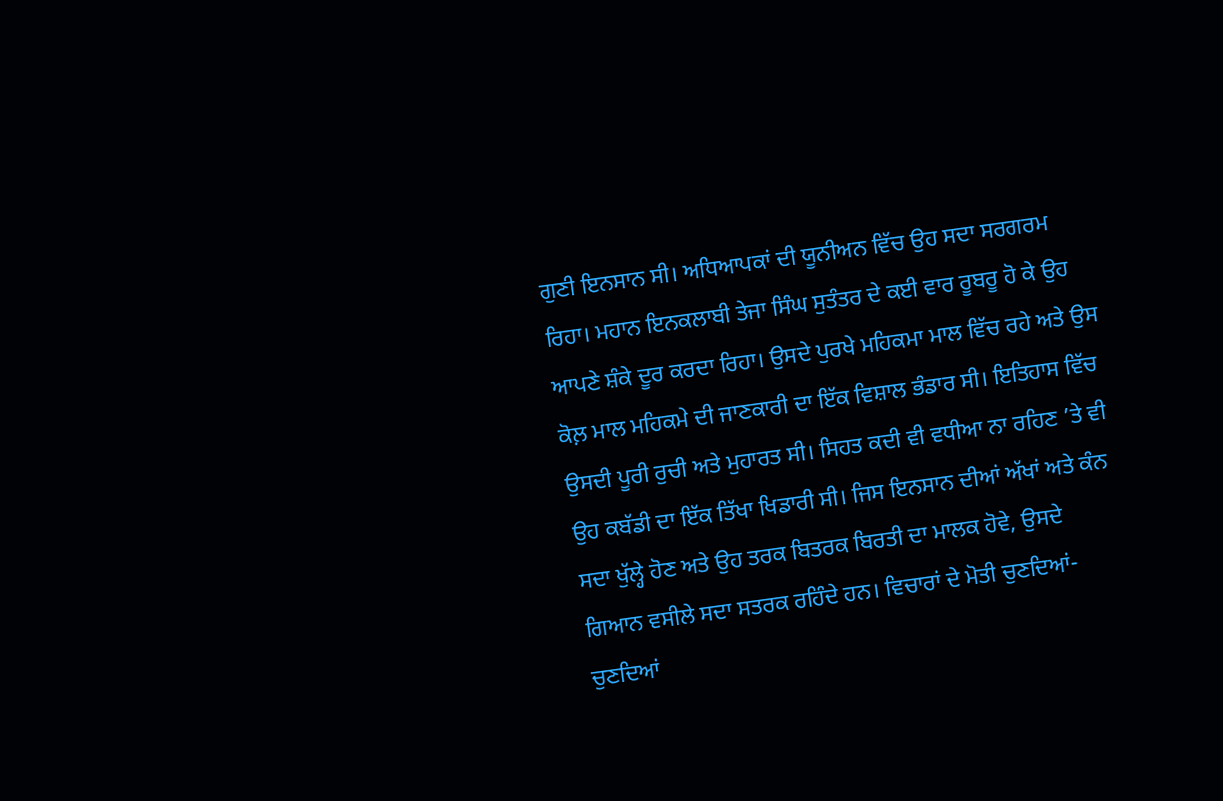ਗੁਣੀ ਇਨਸਾਨ ਸੀ। ਅਧਿਆਪਕਾਂ ਦੀ ਯੂਨੀਅਨ ਵਿੱਚ ਉਹ ਸਦਾ ਸਰਗਰਮ ਰਿਹਾ। ਮਹਾਨ ਇਨਕਲਾਬੀ ਤੇਜਾ ਸਿੰਘ ਸੁਤੰਤਰ ਦੇ ਕਈ ਵਾਰ ਰੂਬਰੂ ਹੋ ਕੇ ਉਹ ਆਪਣੇ ਸ਼ੰਕੇ ਦੂਰ ਕਰਦਾ ਰਿਹਾ। ਉਸਦੇ ਪੁਰਖੇ ਮਹਿਕਮਾ ਮਾਲ ਵਿੱਚ ਰਹੇ ਅਤੇ ਉਸ ਕੋਲ਼ ਮਾਲ ਮਹਿਕਮੇ ਦੀ ਜਾਣਕਾਰੀ ਦਾ ਇੱਕ ਵਿਸ਼ਾਲ ਭੰਡਾਰ ਸੀ। ਇਤਿਹਾਸ ਵਿੱਚ ਉਸਦੀ ਪੂਰੀ ਰੁਚੀ ਅਤੇ ਮੁਹਾਰਤ ਸੀ। ਸਿਹਤ ਕਦੀ ਵੀ ਵਧੀਆ ਨਾ ਰਹਿਣ ’ਤੇ ਵੀ ਉਹ ਕਬੱਡੀ ਦਾ ਇੱਕ ਤਿੱਖਾ ਖਿਡਾਰੀ ਸੀ। ਜਿਸ ਇਨਸਾਨ ਦੀਆਂ ਅੱਖਾਂ ਅਤੇ ਕੰਨ ਸਦਾ ਖੁੱਲ੍ਹੇ ਹੋਣ ਅਤੇ ਉਹ ਤਰਕ ਬਿਤਰਕ ਬਿਰਤੀ ਦਾ ਮਾਲਕ ਹੋਵੇ, ਉਸਦੇ ਗਿਆਨ ਵਸੀਲੇ ਸਦਾ ਸਤਰਕ ਰਹਿੰਦੇ ਹਨ। ਵਿਚਾਰਾਂ ਦੇ ਮੋਤੀ ਚੁਣਦਿਆਂ-ਚੁਣਦਿਆਂ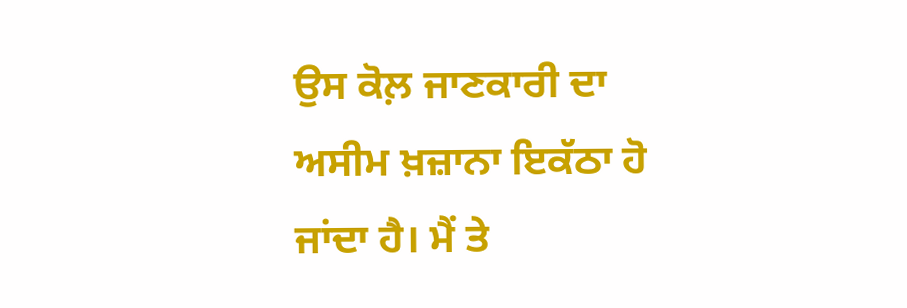ਉਸ ਕੋਲ਼ ਜਾਣਕਾਰੀ ਦਾ ਅਸੀਮ ਖ਼ਜ਼ਾਨਾ ਇਕੱਠਾ ਹੋ ਜਾਂਦਾ ਹੈ। ਮੈਂ ਤੇ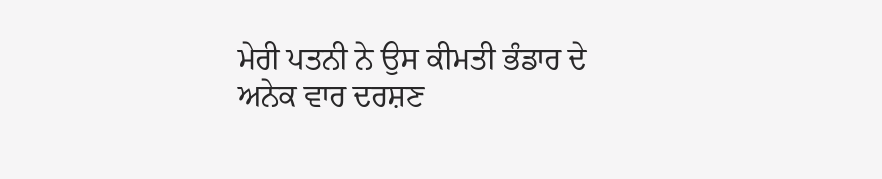ਮੇਰੀ ਪਤਨੀ ਨੇ ਉਸ ਕੀਮਤੀ ਭੰਡਾਰ ਦੇ ਅਨੇਕ ਵਾਰ ਦਰਸ਼ਣ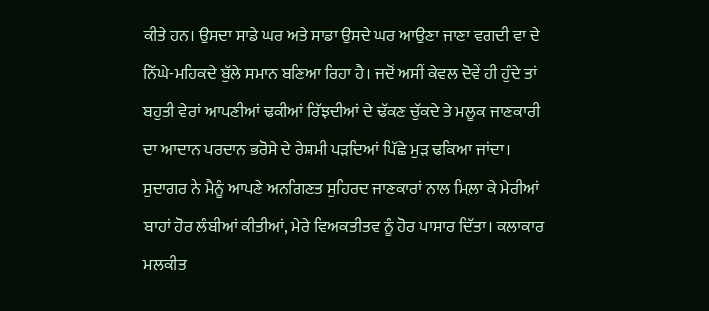ਕੀਤੇ ਹਨ। ਉਸਦਾ ਸਾਡੇ ਘਰ ਅਤੇ ਸਾਡਾ ਉਸਦੇ ਘਰ ਆਉਣਾ ਜਾਣਾ ਵਗਦੀ ਵਾ ਦੇ ਨਿੱਘੇ-ਮਹਿਕਦੇ ਬੁੱਲੇ ਸਮਾਨ ਬਣਿਆ ਰਿਹਾ ਹੈ। ਜਦੋਂ ਅਸੀਂ ਕੇਵਲ ਦੋਵੇਂ ਹੀ ਹੁੰਦੇ ਤਾਂ ਬਹੁਤੀ ਵੇਰਾਂ ਆਪਣੀਆਂ ਢਕੀਆਂ ਰਿੱਝਦੀਆਂ ਦੇ ਢੱਕਣ ਚੁੱਕਦੇ ਤੇ ਮਲੂਕ ਜਾਣਕਾਰੀ ਦਾ ਆਦਾਨ ਪਰਦਾਨ ਭਰੋਸੇ ਦੇ ਰੇਸ਼ਮੀ ਪੜਦਿਆਂ ਪਿੱਛੇ ਮੁੜ ਢਕਿਆ ਜਾਂਦਾ।
ਸੁਦਾਗਰ ਨੇ ਮੈਨੂੰ ਆਪਣੇ ਅਨਗਿਣਤ ਸੁਹਿਰਦ ਜਾਣਕਾਰਾਂ ਨਾਲ ਮਿਲ਼ਾ ਕੇ ਮੇਰੀਆਂ ਬਾਹਾਂ ਹੋਰ ਲੰਬੀਆਂ ਕੀਤੀਆਂ, ਮੇਰੇ ਵਿਅਕਤੀਤਵ ਨੂੰ ਹੋਰ ਪਾਸਾਰ ਦਿੱਤਾ। ਕਲਾਕਾਰ ਮਲਕੀਤ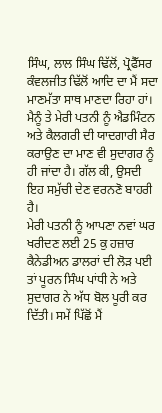ਸਿੰਘ, ਲਾਲ ਸਿੰਘ ਢਿੱਲੋਂ, ਪ੍ਰੋਫੈੱਸਰ ਕੰਵਲਜੀਤ ਢਿੱਲੋਂ ਆਦਿ ਦਾ ਮੈਂ ਸਦਾ ਮਾਣਮੱਤਾ ਸਾਥ ਮਾਣਦਾ ਰਿਹਾ ਹਾਂ। ਮੈਨੂੰ ਤੇ ਮੇਰੀ ਪਤਨੀ ਨੂੰ ਐਡਮਿੰਟਨ ਅਤੇ ਕੈਲਗਰੀ ਦੀ ਯਾਦਗਾਰੀ ਸੈਰ ਕਰਾਉਣ ਦਾ ਮਾਣ ਵੀ ਸੁਦਾਗਰ ਨੂੰ ਹੀ ਜਾਂਦਾ ਹੈ। ਗੱਲ ਕੀ, ਉਸਦੀ ਇਹ ਸਮੁੱਚੀ ਦੇਣ ਵਰਨਣੋ ਬਾਹਰੀ ਹੈ।
ਮੇਰੀ ਪਤਨੀ ਨੂੰ ਆਪਣਾ ਨਵਾਂ ਘਰ ਖਰੀਦਣ ਲਈ 25 ਕੁ ਹਜ਼ਾਰ ਕੈਨੇਡੀਅਨ ਡਾਲਰਾਂ ਦੀ ਲੋੜ ਪਈ ਤਾਂ ਪੂਰਨ ਸਿੰਘ ਪਾਂਧੀ ਨੇ ਅਤੇ ਸੁਦਾਗਰ ਨੇ ਅੱਧ ਬੋਲ ਪੂਰੀ ਕਰ ਦਿੱਤੀ। ਸਮੇਂ ਪਿੱਛੋਂ ਮੈਂ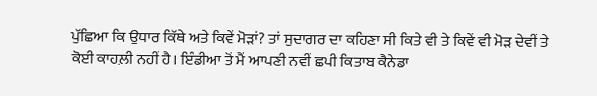ਪੁੱਛਿਆ ਕਿ ਉਧਾਰ ਕਿੱਥੇ ਅਤੇ ਕਿਵੇਂ ਮੋੜਾਂ? ਤਾਂ ਸੁਦਾਗਰ ਦਾ ਕਹਿਣਾ ਸੀ ਕਿਤੇ ਵੀ ਤੇ ਕਿਵੇਂ ਵੀ ਮੋੜ ਦੇਵੀਂ ਤੇ ਕੋਈ ਕਾਹਲ਼ੀ ਨਹੀਂ ਹੈ। ਇੰਡੀਆ ਤੋਂ ਮੈਂ ਆਪਣੀ ਨਵੀਂ ਛਪੀ ਕਿਤਾਬ ਕੈਨੇਡਾ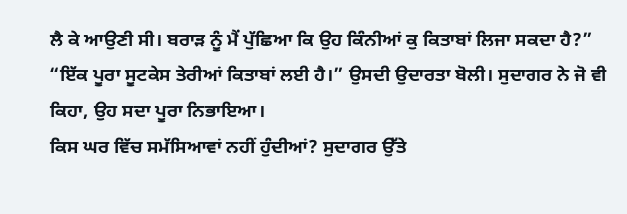ਲੈ ਕੇ ਆਉਣੀ ਸੀ। ਬਰਾੜ ਨੂੰ ਮੈਂ ਪੁੱਛਿਆ ਕਿ ਉਹ ਕਿੰਨੀਆਂ ਕੁ ਕਿਤਾਬਾਂ ਲਿਜਾ ਸਕਦਾ ਹੈ?”
“ਇੱਕ ਪੂਰਾ ਸੂਟਕੇਸ ਤੇਰੀਆਂ ਕਿਤਾਬਾਂ ਲਈ ਹੈ।” ਉਸਦੀ ਉਦਾਰਤਾ ਬੋਲੀ। ਸੁਦਾਗਰ ਨੇ ਜੋ ਵੀ ਕਿਹਾ, ਉਹ ਸਦਾ ਪੂਰਾ ਨਿਭਾਇਆ।
ਕਿਸ ਘਰ ਵਿੱਚ ਸਮੱਸਿਆਵਾਂ ਨਹੀਂ ਹੁੰਦੀਆਂ? ਸੁਦਾਗਰ ਉੱਤੇ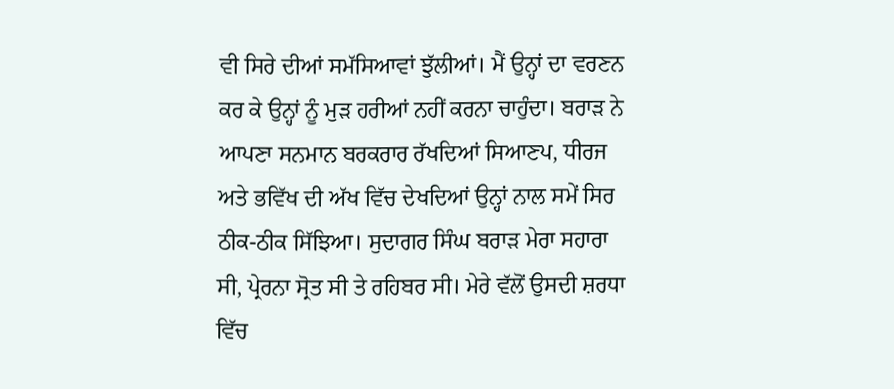ਵੀ ਸਿਰੇ ਦੀਆਂ ਸਮੱਸਿਆਵਾਂ ਝੁੱਲੀਆਂ। ਮੈਂ ਉਨ੍ਹਾਂ ਦਾ ਵਰਣਨ ਕਰ ਕੇ ਉਨ੍ਹਾਂ ਨੂੰ ਮੁੜ ਹਰੀਆਂ ਨਹੀਂ ਕਰਨਾ ਚਾਹੁੰਦਾ। ਬਰਾੜ ਨੇ ਆਪਣਾ ਸਨਮਾਨ ਬਰਕਰਾਰ ਰੱਖਦਿਆਂ ਸਿਆਣਪ, ਧੀਰਜ ਅਤੇ ਭਵਿੱਖ ਦੀ ਅੱਖ ਵਿੱਚ ਦੇਖਦਿਆਂ ਉਨ੍ਹਾਂ ਨਾਲ ਸਮੇਂ ਸਿਰ ਠੀਕ-ਠੀਕ ਸਿੱਝਿਆ। ਸੁਦਾਗਰ ਸਿੰਘ ਬਰਾੜ ਮੇਰਾ ਸਹਾਰਾ ਸੀ, ਪ੍ਰੇਰਨਾ ਸ੍ਰੋਤ ਸੀ ਤੇ ਰਹਿਬਰ ਸੀ। ਮੇਰੇ ਵੱਲੋਂ ਉਸਦੀ ਸ਼ਰਧਾ ਵਿੱਚ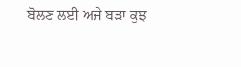ਬੋਲਣ ਲਈ ਅਜੇ ਬੜਾ ਕੁਝ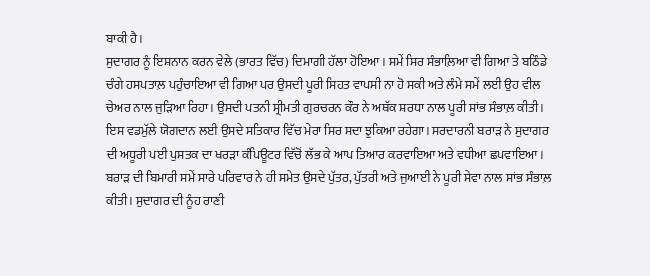ਬਾਕੀ ਹੈ।
ਸੁਦਾਗਰ ਨੂੰ ਇਸ਼ਨਾਨ ਕਰਨ ਵੇਲੇ (ਭਾਰਤ ਵਿੱਚ) ਦਿਮਾਗੀ ਹੱਲਾ ਹੋਇਆ। ਸਮੇਂ ਸਿਰ ਸੰਭਾਲ਼ਿਆ ਵੀ ਗਿਆ ਤੇ ਬਠਿੰਡੇ ਚੰਗੇ ਹਸਪਤਾਲ਼ ਪਹੁੰਚਾਇਆ ਵੀ ਗਿਆ ਪਰ ਉਸਦੀ ਪੂਰੀ ਸਿਹਤ ਵਾਪਸੀ ਨਾ ਹੋ ਸਕੀ ਅਤੇ ਲੰਮੇ ਸਮੇਂ ਲਈ ਉਹ ਵੀਲ ਚੇਅਰ ਨਾਲ ਜੁੜਿਆ ਰਿਹਾ। ਉਸਦੀ ਪਤਨੀ ਸ੍ਰੀਮਤੀ ਗੁਰਚਰਨ ਕੌਰ ਨੇ ਅਥੱਕ ਸ਼ਰਧਾ ਨਾਲ ਪੂਰੀ ਸਾਂਭ ਸੰਭਾਲ਼ ਕੀਤੀ। ਇਸ ਵਡਮੁੱਲੇ ਯੋਗਦਾਨ ਲਈ ਉਸਦੇ ਸਤਿਕਾਰ ਵਿੱਚ ਮੇਰਾ ਸਿਰ ਸਦਾ ਝੁਕਿਆ ਰਹੇਗਾ। ਸਰਦਾਰਨੀ ਬਰਾੜ ਨੇ ਸੁਦਾਗਰ ਦੀ ਅਧੂਰੀ ਪਈ ਪੁਸਤਕ ਦਾ ਖਰੜਾ ਕੰਪਿਊਟਰ ਵਿੱਚੋਂ ਲੱਭ ਕੇ ਆਪ ਤਿਆਰ ਕਰਵਾਇਆ ਅਤੇ ਵਧੀਆ ਛਪਵਾਇਆ। ਬਰਾੜ ਦੀ ਬਿਮਾਰੀ ਸਮੇਂ ਸਾਰੇ ਪਰਿਵਾਰ ਨੇ ਹੀ ਸਮੇਤ ਉਸਦੇ ਪੁੱਤਰ, ਪੁੱਤਰੀ ਅਤੇ ਜੁਆਈ ਨੇ ਪੂਰੀ ਸੇਵਾ ਨਾਲ ਸਾਂਭ ਸੰਭਾਲ਼ ਕੀਤੀ। ਸੁਦਾਗਰ ਦੀ ਨੂੰਹ ਰਾਣੀ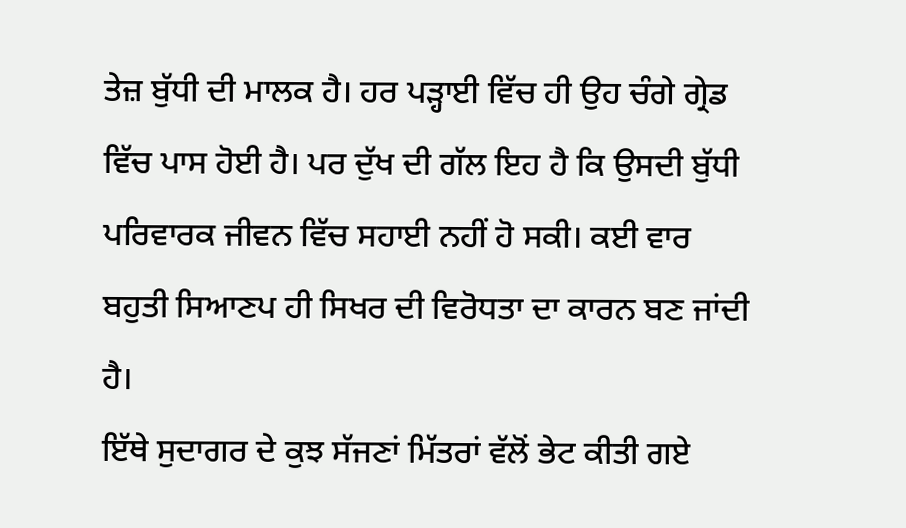ਤੇਜ਼ ਬੁੱਧੀ ਦੀ ਮਾਲਕ ਹੈ। ਹਰ ਪੜ੍ਹਾਈ ਵਿੱਚ ਹੀ ਉਹ ਚੰਗੇ ਗ੍ਰੇਡ ਵਿੱਚ ਪਾਸ ਹੋਈ ਹੈ। ਪਰ ਦੁੱਖ ਦੀ ਗੱਲ ਇਹ ਹੈ ਕਿ ਉਸਦੀ ਬੁੱਧੀ ਪਰਿਵਾਰਕ ਜੀਵਨ ਵਿੱਚ ਸਹਾਈ ਨਹੀਂ ਹੋ ਸਕੀ। ਕਈ ਵਾਰ ਬਹੁਤੀ ਸਿਆਣਪ ਹੀ ਸਿਖਰ ਦੀ ਵਿਰੋਧਤਾ ਦਾ ਕਾਰਨ ਬਣ ਜਾਂਦੀ ਹੈ।
ਇੱਥੇ ਸੁਦਾਗਰ ਦੇ ਕੁਝ ਸੱਜਣਾਂ ਮਿੱਤਰਾਂ ਵੱਲੋਂ ਭੇਟ ਕੀਤੀ ਗਏ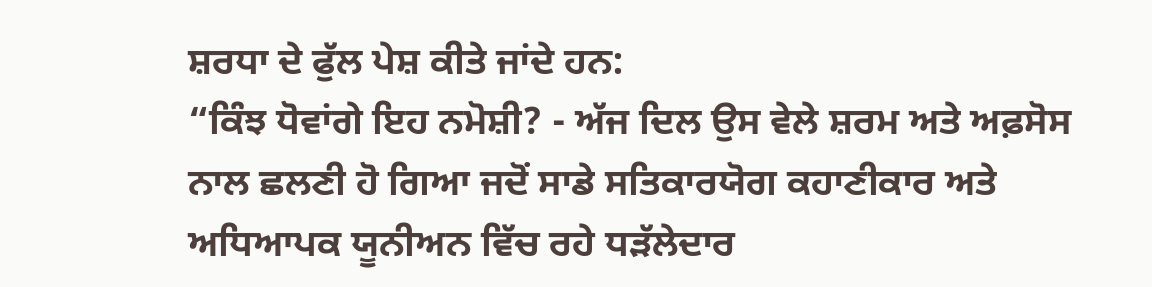ਸ਼ਰਧਾ ਦੇ ਫੁੱਲ ਪੇਸ਼ ਕੀਤੇ ਜਾਂਦੇ ਹਨ:
“ਕਿੰਝ ਧੋਵਾਂਗੇ ਇਹ ਨਮੋਸ਼ੀ? - ਅੱਜ ਦਿਲ ਉਸ ਵੇਲੇ ਸ਼ਰਮ ਅਤੇ ਅਫ਼ਸੋਸ ਨਾਲ ਛਲਣੀ ਹੋ ਗਿਆ ਜਦੋਂ ਸਾਡੇ ਸਤਿਕਾਰਯੋਗ ਕਹਾਣੀਕਾਰ ਅਤੇ ਅਧਿਆਪਕ ਯੂਨੀਅਨ ਵਿੱਚ ਰਹੇ ਧੜੱਲੇਦਾਰ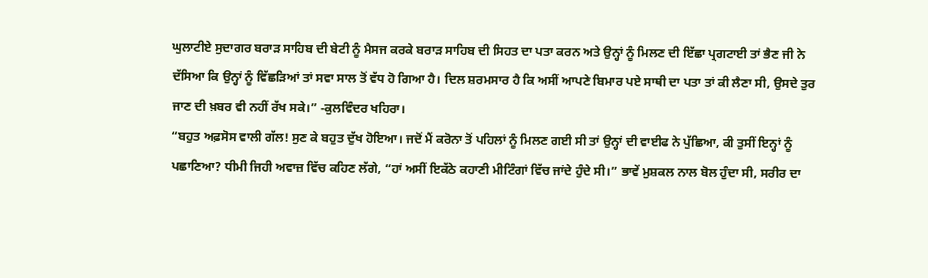ਘੁਲਾਟੀਏ ਸੁਦਾਗਰ ਬਰਾੜ ਸਾਹਿਬ ਦੀ ਬੇਟੀ ਨੂੰ ਮੈਸਜ ਕਰਕੇ ਬਰਾੜ ਸਾਹਿਬ ਦੀ ਸਿਹਤ ਦਾ ਪਤਾ ਕਰਨ ਅਤੇ ਉਨ੍ਹਾਂ ਨੂੰ ਮਿਲਣ ਦੀ ਇੱਛਾ ਪ੍ਰਗਟਾਈ ਤਾਂ ਭੈਣ ਜੀ ਨੇ ਦੱਸਿਆ ਕਿ ਉਨ੍ਹਾਂ ਨੂੰ ਵਿੱਛੜਿਆਂ ਤਾਂ ਸਵਾ ਸਾਲ ਤੋਂ ਵੱਧ ਹੋ ਗਿਆ ਹੈ। ਦਿਲ ਸ਼ਰਮਸਾਰ ਹੈ ਕਿ ਅਸੀਂ ਆਪਣੇ ਬਿਮਾਰ ਪਏ ਸਾਥੀ ਦਾ ਪਤਾ ਤਾਂ ਕੀ ਲੈਣਾ ਸੀ, ਉਸਦੇ ਤੁਰ ਜਾਣ ਦੀ ਖ਼ਬਰ ਵੀ ਨਹੀਂ ਰੱਖ ਸਕੇ।” -ਕੁਲਵਿੰਦਰ ਖਹਿਰਾ।
“ਬਹੁਤ ਅਫ਼ਸੋਸ ਵਾਲੀ ਗੱਲ! ਸੁਣ ਕੇ ਬਹੁਤ ਦੁੱਖ ਹੋਇਆ। ਜਦੋਂ ਮੈਂ ਕਰੋਨਾ ਤੋਂ ਪਹਿਲਾਂ ਨੂੰ ਮਿਲਣ ਗਈ ਸੀ ਤਾਂ ਉਨ੍ਹਾਂ ਦੀ ਵਾਈਫ ਨੇ ਪੁੱਛਿਆ, ਕੀ ਤੁਸੀਂ ਇਨ੍ਹਾਂ ਨੂੰ ਪਛਾਣਿਆ? ਧੀਮੀ ਜਿਹੀ ਅਵਾਜ਼ ਵਿੱਚ ਕਹਿਣ ਲੱਗੇ, “ਹਾਂ ਅਸੀਂ ਇਕੱਠੇ ਕਹਾਣੀ ਮੀਟਿੰਗਾਂ ਵਿੱਚ ਜਾਂਦੇ ਹੁੰਦੇ ਸੀ।” ਭਾਵੇਂ ਮੁਸ਼ਕਲ ਨਾਲ ਬੋਲ ਹੁੰਦਾ ਸੀ, ਸਰੀਰ ਦਾ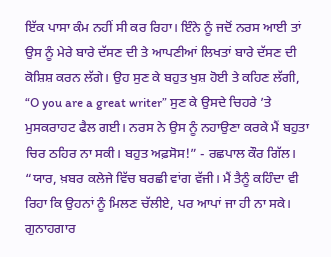ਇੱਕ ਪਾਸਾ ਕੰਮ ਨਹੀਂ ਸੀ ਕਰ ਰਿਹਾ। ਇੰਨੇ ਨੂੰ ਜਦੋਂ ਨਰਸ ਆਈ ਤਾਂ ਉਸ ਨੂੰ ਮੇਰੇ ਬਾਰੇ ਦੱਸਣ ਦੀ ਤੇ ਆਪਣੀਆਂ ਲਿਖਤਾਂ ਬਾਰੇ ਦੱਸਣ ਦੀ ਕੋਸ਼ਿਸ਼ ਕਰਨ ਲੱਗੇ। ਉਹ ਸੁਣ ਕੇ ਬਹੁਤ ਖੁਸ਼ ਹੋਈ ਤੇ ਕਹਿਣ ਲੱਗੀ, “O you are a great writer” ਸੁਣ ਕੇ ਉਸਦੇ ਚਿਹਰੇ ’ਤੇ ਮੁਸਕਰਾਹਟ ਫੈਲ ਗਈ। ਨਰਸ ਨੇ ਉਸ ਨੂੰ ਨਹਾਉਣਾ ਕਰਕੇ ਮੈਂ ਬਹੁਤਾ ਚਿਰ ਠਹਿਰ ਨਾ ਸਕੀ। ਬਹੁਤ ਅਫ਼ਸੋਸ!” - ਰਛਪਾਲ ਕੌਰ ਗਿੱਲ।
“ਯਾਰ, ਖ਼ਬਰ ਕਲੇਜੇ ਵਿੱਚ ਬਰਛੀ ਵਾਂਗ ਵੱਜੀ। ਮੈਂ ਤੈਨੂੰ ਕਹਿੰਦਾ ਵੀ ਰਿਹਾ ਕਿ ਉਹਨਾਂ ਨੂੰ ਮਿਲਣ ਚੱਲੀਏ, ਪਰ ਆਪਾਂ ਜਾ ਹੀ ਨਾ ਸਕੇ। ਗੁਨਾਹਗਾਰ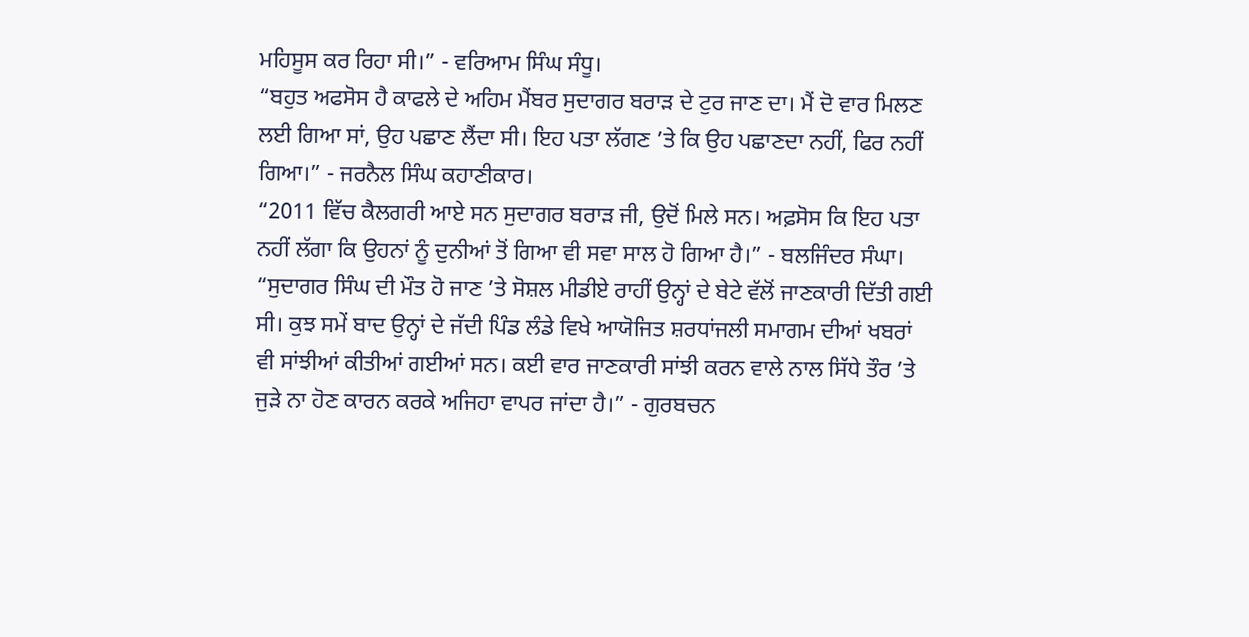ਮਹਿਸੂਸ ਕਰ ਰਿਹਾ ਸੀ।” - ਵਰਿਆਮ ਸਿੰਘ ਸੰਧੂ।
“ਬਹੁਤ ਅਫਸੋਸ ਹੈ ਕਾਫਲੇ ਦੇ ਅਹਿਮ ਮੈਂਬਰ ਸੁਦਾਗਰ ਬਰਾੜ ਦੇ ਟੁਰ ਜਾਣ ਦਾ। ਮੈਂ ਦੋ ਵਾਰ ਮਿਲਣ ਲਈ ਗਿਆ ਸਾਂ, ਉਹ ਪਛਾਣ ਲੈਂਦਾ ਸੀ। ਇਹ ਪਤਾ ਲੱਗਣ ’ਤੇ ਕਿ ਉਹ ਪਛਾਣਦਾ ਨਹੀਂ, ਫਿਰ ਨਹੀਂ ਗਿਆ।” - ਜਰਨੈਲ ਸਿੰਘ ਕਹਾਣੀਕਾਰ।
“2011 ਵਿੱਚ ਕੈਲਗਰੀ ਆਏ ਸਨ ਸੁਦਾਗਰ ਬਰਾੜ ਜੀ, ਉਦੋਂ ਮਿਲੇ ਸਨ। ਅਫ਼ਸੋਸ ਕਿ ਇਹ ਪਤਾ ਨਹੀਂ ਲੱਗਾ ਕਿ ਉਹਨਾਂ ਨੂੰ ਦੁਨੀਆਂ ਤੋਂ ਗਿਆ ਵੀ ਸਵਾ ਸਾਲ ਹੋ ਗਿਆ ਹੈ।” - ਬਲਜਿੰਦਰ ਸੰਘਾ।
“ਸੁਦਾਗਰ ਸਿੰਘ ਦੀ ਮੌਤ ਹੋ ਜਾਣ ’ਤੇ ਸੋਸ਼ਲ ਮੀਡੀਏ ਰਾਹੀਂ ਉਨ੍ਹਾਂ ਦੇ ਬੇਟੇ ਵੱਲੋਂ ਜਾਣਕਾਰੀ ਦਿੱਤੀ ਗਈ ਸੀ। ਕੁਝ ਸਮੇਂ ਬਾਦ ਉਨ੍ਹਾਂ ਦੇ ਜੱਦੀ ਪਿੰਡ ਲੰਡੇ ਵਿਖੇ ਆਯੋਜਿਤ ਸ਼ਰਧਾਂਜਲੀ ਸਮਾਗਮ ਦੀਆਂ ਖਬਰਾਂ ਵੀ ਸਾਂਝੀਆਂ ਕੀਤੀਆਂ ਗਈਆਂ ਸਨ। ਕਈ ਵਾਰ ਜਾਣਕਾਰੀ ਸਾਂਝੀ ਕਰਨ ਵਾਲੇ ਨਾਲ ਸਿੱਧੇ ਤੌਰ ’ਤੇ ਜੁੜੇ ਨਾ ਹੋਣ ਕਾਰਨ ਕਰਕੇ ਅਜਿਹਾ ਵਾਪਰ ਜਾਂਦਾ ਹੈ।” - ਗੁਰਬਚਨ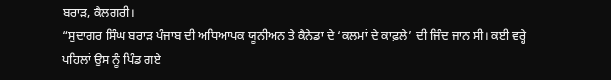ਬਰਾੜ, ਕੈਲਗਰੀ।
“ਸੁਦਾਗਰ ਸਿੰਘ ਬਰਾੜ ਪੰਜਾਬ ਦੀ ਅਧਿਆਪਕ ਯੂਨੀਅਨ ਤੇ ਕੈਨੇਡਾ ਦੇ ‘ਕਲਮਾਂ ਦੇ ਕਾਫ਼ਲੇ’ ਦੀ ਜਿੰਦ ਜਾਨ ਸੀ। ਕਈ ਵਰ੍ਹੇ ਪਹਿਲਾਂ ਉਸ ਨੂੰ ਪਿੰਡ ਗਏ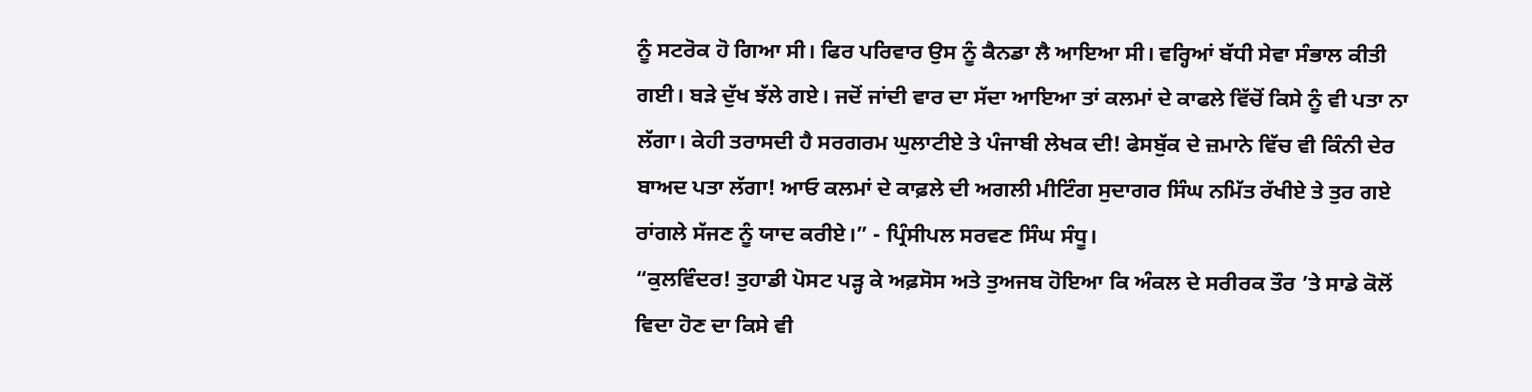ਨੂੰ ਸਟਰੋਕ ਹੋ ਗਿਆ ਸੀ। ਫਿਰ ਪਰਿਵਾਰ ਉਸ ਨੂੰ ਕੈਨਡਾ ਲੈ ਆਇਆ ਸੀ। ਵਰ੍ਹਿਆਂ ਬੱਧੀ ਸੇਵਾ ਸੰਭਾਲ ਕੀਤੀ ਗਈ। ਬੜੇ ਦੁੱਖ ਝੱਲੇ ਗਏ। ਜਦੋਂ ਜਾਂਦੀ ਵਾਰ ਦਾ ਸੱਦਾ ਆਇਆ ਤਾਂ ਕਲਮਾਂ ਦੇ ਕਾਫਲੇ ਵਿੱਚੋਂ ਕਿਸੇ ਨੂੰ ਵੀ ਪਤਾ ਨਾ ਲੱਗਾ। ਕੇਹੀ ਤਰਾਸਦੀ ਹੈ ਸਰਗਰਮ ਘੁਲਾਟੀਏ ਤੇ ਪੰਜਾਬੀ ਲੇਖਕ ਦੀ! ਫੇਸਬੁੱਕ ਦੇ ਜ਼ਮਾਨੇ ਵਿੱਚ ਵੀ ਕਿੰਨੀ ਦੇਰ ਬਾਅਦ ਪਤਾ ਲੱਗਾ! ਆਓ ਕਲਮਾਂ ਦੇ ਕਾਫ਼ਲੇ ਦੀ ਅਗਲੀ ਮੀਟਿੰਗ ਸੁਦਾਗਰ ਸਿੰਘ ਨਮਿੱਤ ਰੱਖੀਏ ਤੇ ਤੁਰ ਗਏ ਰਾਂਗਲੇ ਸੱਜਣ ਨੂੰ ਯਾਦ ਕਰੀਏ।” - ਪ੍ਰਿੰਸੀਪਲ ਸਰਵਣ ਸਿੰਘ ਸੰਧੂ।
“ਕੁਲਵਿੰਦਰ! ਤੁਹਾਡੀ ਪੋਸਟ ਪੜ੍ਹ ਕੇ ਅਫ਼ਸੋਸ ਅਤੇ ਤੁਅਜਬ ਹੋਇਆ ਕਿ ਅੰਕਲ ਦੇ ਸਰੀਰਕ ਤੌਰ ’ਤੇ ਸਾਡੇ ਕੋਲੋਂ ਵਿਦਾ ਹੋਣ ਦਾ ਕਿਸੇ ਵੀ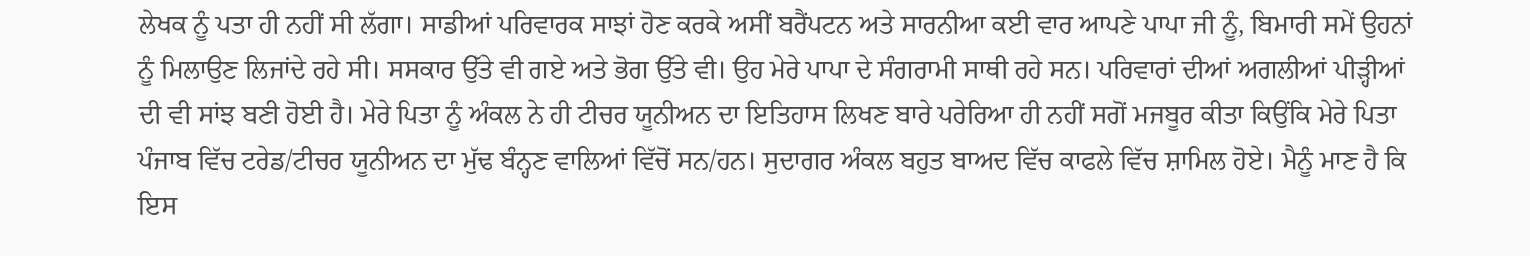ਲੇਖਕ ਨੂੰ ਪਤਾ ਹੀ ਨਹੀਂ ਸੀ ਲੱਗਾ। ਸਾਡੀਆਂ ਪਰਿਵਾਰਕ ਸਾਝਾਂ ਹੋਣ ਕਰਕੇ ਅਸੀਂ ਬਰੈਂਪਟਨ ਅਤੇ ਸਾਰਨੀਆ ਕਈ ਵਾਰ ਆਪਣੇ ਪਾਪਾ ਜੀ ਨੂੰ, ਬਿਮਾਰੀ ਸਮੇਂ ਉਹਨਾਂ ਨੂੰ ਮਿਲਾਉਣ ਲਿਜਾਂਦੇ ਰਹੇ ਸੀ। ਸਸਕਾਰ ਉੱਤੇ ਵੀ ਗਏ ਅਤੇ ਭੋਗ ਉੱਤੇ ਵੀ। ਉਹ ਮੇਰੇ ਪਾਪਾ ਦੇ ਸੰਗਰਾਮੀ ਸਾਥੀ ਰਹੇ ਸਨ। ਪਰਿਵਾਰਾਂ ਦੀਆਂ ਅਗਲੀਆਂ ਪੀੜ੍ਹੀਆਂ ਦੀ ਵੀ ਸਾਂਝ ਬਣੀ ਹੋਈ ਹੈ। ਮੇਰੇ ਪਿਤਾ ਨੂੰ ਅੰਕਲ ਨੇ ਹੀ ਟੀਚਰ ਯੂਨੀਅਨ ਦਾ ਇਤਿਹਾਸ ਲਿਖਣ ਬਾਰੇ ਪਰੇਰਿਆ ਹੀ ਨਹੀਂ ਸਗੋਂ ਮਜਬੂਰ ਕੀਤਾ ਕਿਉਂਕਿ ਮੇਰੇ ਪਿਤਾ ਪੰਜਾਬ ਵਿੱਚ ਟਰੇਡ/ਟੀਚਰ ਯੂਨੀਅਨ ਦਾ ਮੁੱਢ ਬੰਨ੍ਹਣ ਵਾਲਿਆਂ ਵਿੱਚੋਂ ਸਨ/ਹਨ। ਸੁਦਾਗਰ ਅੰਕਲ ਬਹੁਤ ਬਾਅਦ ਵਿੱਚ ਕਾਫਲੇ ਵਿੱਚ ਸ਼ਾਮਿਲ ਹੋਏ। ਮੈਨੂੰ ਮਾਣ ਹੈ ਕਿ ਇਸ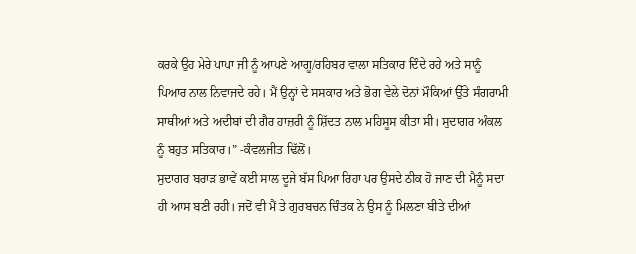ਕਰਕੇ ਉਹ ਮੇਰੇ ਪਾਪਾ ਜੀ ਨੂੰ ਆਪਣੇ ਆਗੂ/ਰਹਿਬਰ ਵਾਲਾ ਸਤਿਕਾਰ ਦਿੰਦੇ ਰਹੇ ਅਤੇ ਸਾਨੂੰ ਪਿਆਰ ਨਾਲ ਨਿਵਾਜਦੇ ਰਹੇ। ਮੈਂ ਉਨ੍ਹਾਂ ਦੇ ਸਸਕਾਰ ਅਤੇ ਭੋਗ ਵੇਲੇ ਦੋਨਾਂ ਮੌਕਿਆਂ ਉੱਤੇ ਸੰਗਰਾਮੀ ਸਾਥੀਆਂ ਅਤੇ ਅਦੀਬਾਂ ਦੀ ਗੈਰ ਹਾਜ਼ਰੀ ਨੂੰ ਸ਼ਿੱਦਤ ਨਾਲ ਮਹਿਸੂਸ ਕੀਤਾ ਸੀ। ਸੁਦਾਗਰ ਅੰਕਲ ਨੂੰ ਬਹੁਤ ਸਤਿਕਾਰ।” -ਕੰਵਲਜੀਤ ਢਿੱਲੋਂ।
ਸੁਦਾਗਰ ਬਰਾੜ ਭਾਵੇਂ ਕਈ ਸਾਲ ਦੂਜੇ ਬੱਸ ਪਿਆ ਰਿਹਾ ਪਰ ਉਸਦੇ ਠੀਕ ਹੋ ਜਾਣ ਦੀ ਮੈਨੂੰ ਸਦਾ ਹੀ ਆਸ ਬਣੀ ਰਹੀ। ਜਦੋਂ ਵੀ ਮੈਂ ਤੇ ਗੁਰਬਚਨ ਚਿੰਤਕ ਨੇ ਉਸ ਨੂੰ ਮਿਲਣਾ ਬੀਤੇ ਦੀਆਂ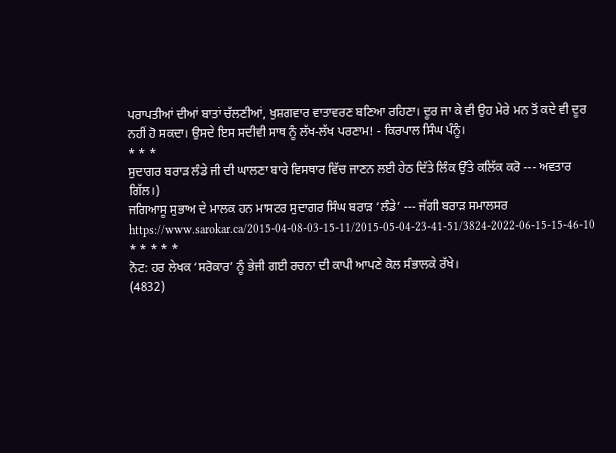ਪਰਾਪਤੀਆਂ ਦੀਆਂ ਬਾਤਾਂ ਚੱਲਣੀਆਂ, ਖੁਸ਼ਗਵਾਰ ਵਾਤਾਵਰਣ ਬਣਿਆ ਰਹਿਣਾ। ਦੂਰ ਜਾ ਕੇ ਵੀ ਉਹ ਮੇਰੇ ਮਨ ਤੋਂ ਕਦੇ ਵੀ ਦੂਰ ਨਹੀਂ ਹੋ ਸਕਦਾ। ਉਸਦੇ ਇਸ ਸਦੀਵੀ ਸਾਥ ਨੂੰ ਲੱਖ-ਲੱਖ ਪਰਣਾਮ! - ਕਿਰਪਾਲ ਸਿੰਘ ਪੰਨੂੰ।
* * *
ਸੁਦਾਗਰ ਬਰਾੜ ਲੰਡੇ ਜੀ ਦੀ ਘਾਲਣਾ ਬਾਰੇ ਵਿਸਥਾਰ ਵਿੱਚ ਜਾਣਨ ਲਈ ਹੇਠ ਦਿੱਤੇ ਲਿੰਕ ਉੱਤੇ ਕਲਿੱਕ ਕਰੋ --- ਅਵਤਾਰ ਗਿੱਲ।)
ਜਗਿਆਸੂ ਸੁਭਾਅ ਦੇ ਮਾਲਕ ਹਨ ਮਾਸਟਰ ਸੁਦਾਗਰ ਸਿੰਘ ਬਰਾੜ ‘ਲੰਡੇ’ --- ਜੱਗੀ ਬਰਾੜ ਸਮਾਲਸਰ
https://www.sarokar.ca/2015-04-08-03-15-11/2015-05-04-23-41-51/3824-2022-06-15-15-46-10
* * * * *
ਨੋਟ: ਹਰ ਲੇਖਕ ‘ਸਰੋਕਾਰ’ ਨੂੰ ਭੇਜੀ ਗਈ ਰਚਨਾ ਦੀ ਕਾਪੀ ਆਪਣੇ ਕੋਲ ਸੰਭਾਲਕੇ ਰੱਖੇ।
(4832)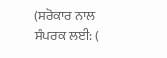(ਸਰੋਕਾਰ ਨਾਲ ਸੰਪਰਕ ਲਈ: (